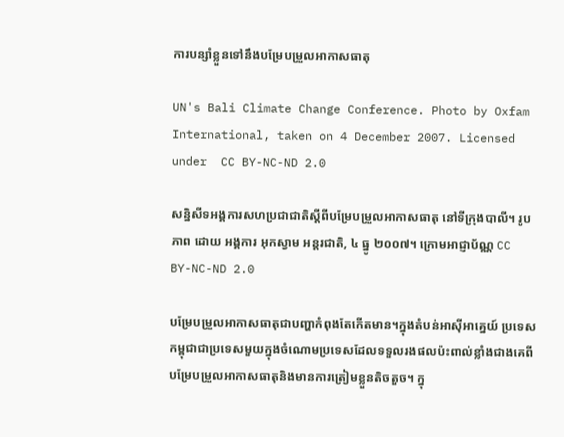ការបន្សាំខ្លួនទៅនឹងបម្រែបម្រួលអាកាសធាតុ

UN's Bali Climate Change Conference. Photo by Oxfam International, taken on 4 December 2007. Licensed under  CC BY-NC-ND 2.0

សន្និសីទអង្គការសហប្រជាជាតិស្តីពីបម្រែបម្រួលអាកាសធាតុ នៅទីក្រុងបាលី។ រូបភាព ដោយ អង្គការ អុកស្វាម អន្តរជាតិ, ៤ ធ្នូ ២០០៧។ ក្រោមអាជ្ញាប័ណ្ណ CC BY-NC-ND 2.0

បម្រែបម្រួលអាកាសធាតុជាបញ្ហាកំពុងតែកើតមាន។ក្នុងតំបន់អាស៊ីអាគ្នេយ៍ ប្រទេសកម្ពុជាជាប្រទេសមួយក្នុងចំណោមប្រទេសដែលទទួលរងផលប៉ះពាល់ខ្លាំងជាងគេពីបម្រែបម្រួលអាកាសធាតុនិងមានការត្រៀមខ្លួនតិចតួច។ ក្នុ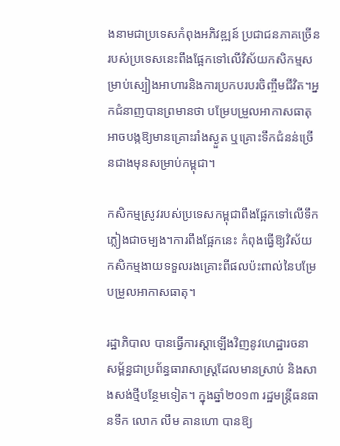ងនាមជាប្រទេសកំពុងអភិវឌ្ឍន៍ ប្រជាជនភាគច្រើនរបស់ប្រទេសនេះពឹងផ្អែកទៅលើវិស័យកសិកម្មសម្រាប់ស្បៀងអាហារនិងការប្រកបរបរចិញ្ចឹមជីវិត។អ្នកជំនាញបានព្រមានថា បម្រែបម្រួលអាកាសធាតុអាចបង្កឱ្យមានគ្រោះរាំងស្ងួត ឬគ្រោះទឹកជំនន់ច្រើនជាងមុនសម្រាប់កម្ពុជា។

កសិកម្មស្រូវរបស់ប្រទេសកម្ពុជាពឹងផ្អែកទៅលើទឹកភ្លៀងជាចម្បង។ការពឹងផ្អែកនេះ កំពុងធ្វើឱ្យវិស័យកសិកម្មងាយទទួលរងគ្រោះពីផលប៉ះពាល់នៃបម្រែបម្រួលអាកាសធាតុ។

រដ្ឋាភិបាល បានធ្វើការស្តាឡើងវិញនូវហេដ្ឋារចនាសម្ព័ន្ធជាប្រព័ន្ធធារាសាស្ត្រដែលមានស្រាប់ និងសាងសង់ថ្មីបន្ថែមទៀត។ ក្នុងឆ្នាំ២០១៣ រដ្ឋមន្ត្រីធនធានទឹក លោក លឹម គានហោ បានឱ្យ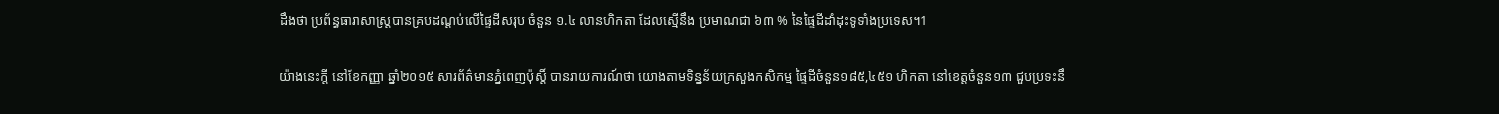ដឹងថា ប្រព័ន្ធធារាសាស្ត្របានគ្របដណ្តប់លើផ្ទៃដីសរុប ចំនួន ១.៤ លានហិកតា ដែលស្មើនឹង ប្រមាណជា ៦៣ % នៃផ្ទៃដីដាំដុះទូទាំងប្រទេស។1

យ៉ាងនេះក្តី នៅខែកញ្ញា ឆ្នាំ២០១៥ សារព័ត៌មានភ្នំពេញប៉ុស្តិ៍ បានរាយការណ៍ថា យោងតាមទិន្នន័យក្រសួងកសិកម្ម ផ្ទៃដីចំនួន១៨៥,៤៥១ ហិកតា នៅខេត្តចំនួន១៣ ជួបប្រទះនឹ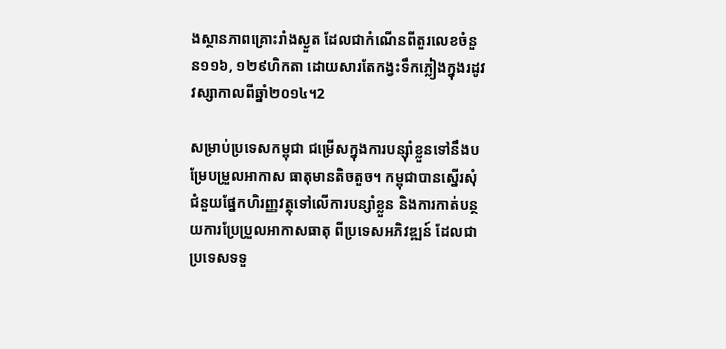ងស្ថានភាពគ្រោះរាំងស្ងួត ដែលជាកំណើនពីតួរលេខចំនួន១១៦, ១២៩ហិកតា ដោយសារតែកង្វះទឹកភ្លៀងក្នុងរដូវវស្សាកាលពីឆ្នាំ២០១៤។2

សម្រាប់ប្រទេសកម្ពុជា ជម្រើសក្នុងការបន្ស៊ាំខ្លួនទៅនឹងបម្រែបម្រួលអាកាស ធាតុមានតិចតួច។ កម្ពុជាបានស្នើរសុំជំនួយផ្នែកហិរញ្ញវត្ថុទៅលើការបន្សាំខ្លួន និងការកាត់បន្ថយការប្រែប្រួលអាកាសធាតុ ពីប្រទេសអភិវឌ្ឍន៍ ដែលជាប្រទេសទទួ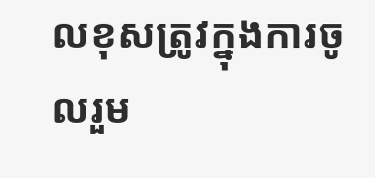លខុសត្រូវក្នុងការចូលរួម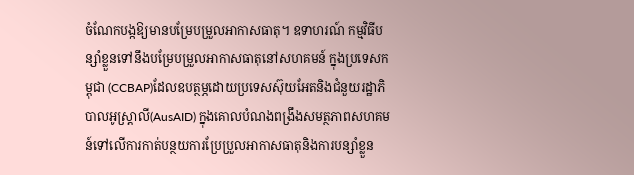ចំណែកបង្កឱ្យមានបម្រែបម្រួលអាកាសធាតុ។ ឧទាហរណ៍ កម្មវិធីបន្សាំខ្លួនទៅនឹងបម្រែបម្រួលអាកាសធាតុនៅសហគមន៍ ក្នុងប្រទេសកម្ពុជា (CCBAP)ដែលឧបត្ថម្ភដោយប្រទេសស៊ុយអែតនិងជំនួយរដ្ឋាភិបាលអូស្ត្រាលី(AusAID) ក្នុងគោលបំណងពង្រឹងសមត្ថភាពសហគមន៍ទៅលើការកាត់បន្ថយការប្រែប្រួលអាកាសធាតុនិងការបន្សាំខ្លួន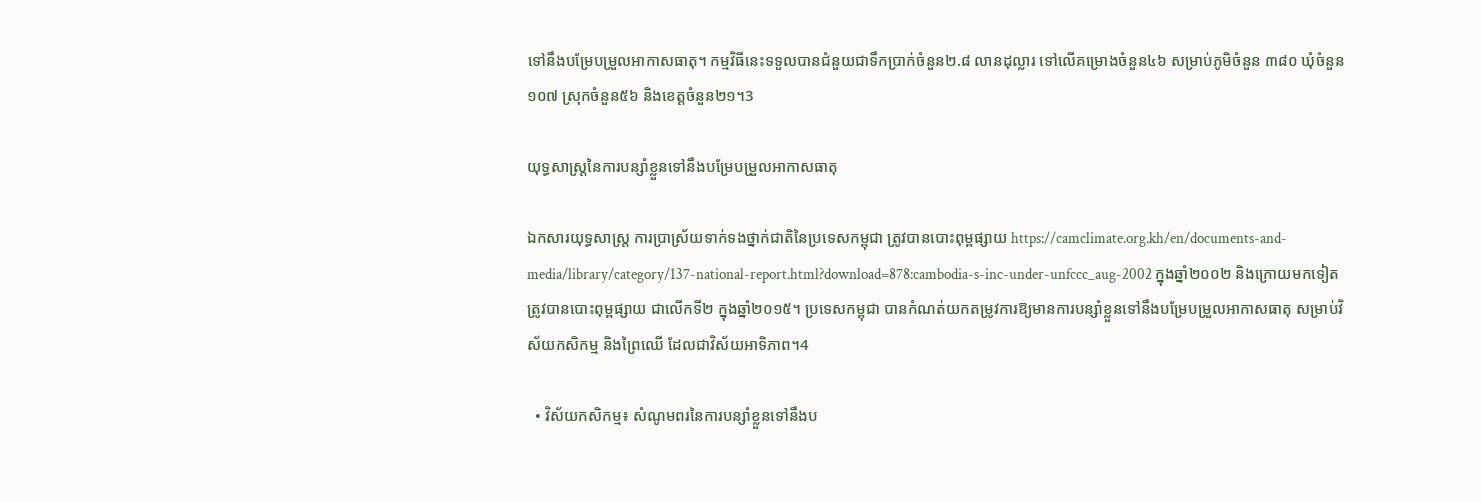ទៅនឹងបម្រែបម្រួលអាកាសធាតុ។ កម្មវិធីនេះទទួលបានជំនួយជាទឹកប្រាក់ចំនួន២.៨ លានដុល្លារ ទៅលើគម្រោងចំនួន៤៦ សម្រាប់ភូមិចំនួន ៣៨០ ឃុំចំនួន ១០៧ ស្រុកចំនួន៥៦ និងខេត្តចំនួន២១។3

យុទ្ធសាស្ត្រនៃការបន្សាំខ្លួនទៅនឹងបម្រែបម្រួលអាកាសធាតុ

ឯកសារយុទ្ធសាស្រ្ត ការប្រាស្រ័យទាក់ទងថ្នាក់ជាតិនៃប្រទេសកម្ពុជា ត្រូវបានបោះពុម្ពផ្សាយ https://camclimate.org.kh/en/documents-and-media/library/category/137-national-report.html?download=878:cambodia-s-inc-under-unfccc_aug-2002 ក្នុងឆ្នាំ២០០២ និងក្រោយមកទៀត ត្រូវបានបោះពុម្ពផ្សាយ ជាលើកទី២ ក្នុងឆ្នាំ២០១៥។ ប្រទេសកម្ពុជា បានកំណត់យកតម្រូវការឱ្យមានការបន្សាំខ្លួនទៅនឹងបម្រែបម្រួលអាកាសធាតុ សម្រាប់វិស័យកសិកម្ម និងព្រៃឈើ ដែលជាវិស័យអាទិភាព។4

  • វិស័យកសិកម្ម៖ សំណូមពរនៃការបន្សាំខ្លួនទៅនឹងប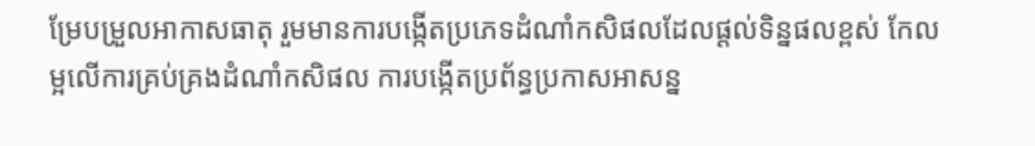ម្រែបម្រួលអាកាសធាតុ រួមមានការបង្កើតប្រភេទដំណាំកសិផលដែលផ្តល់ទិន្នផលខ្ពស់ កែលម្អលើការគ្រប់គ្រងដំណាំកសិផល ការបង្កើតប្រព័ន្ធប្រកាសអាសន្ន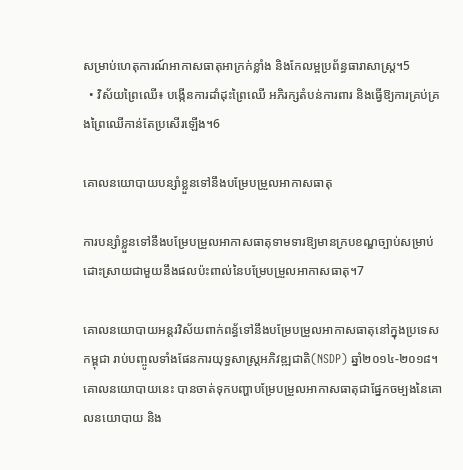សម្រាប់ហេតុការណ៍អាកាសធាតុអាក្រក់ខ្លាំង និងកែលម្អប្រព័ន្ធធារាសាស្ត្រ។5
  • វិស័យព្រៃឈើ៖ បង្កើនការដាំដុះព្រៃឈើ អភិរក្សតំបន់ការពារ និងធ្វើឱ្យការគ្រប់គ្រងព្រៃឈើកាន់តែប្រសើរឡើង។6

គោលនយោបាយបន្សាំខ្លួនទៅនឹងបម្រែបម្រួលអាកាសធាតុ

ការបន្សាំខ្លួនទៅនឹងបម្រែបម្រួលអាកាសធាតុទាមទារឱ្យមានក្របខណ្ឌច្បាប់សម្រាប់ដោះស្រាយជាមួយនឹងផលប៉ះពាល់នៃបម្រែបម្រួលអាកាសធាតុ។7

គោលនយោបាយអន្តរវិស័យពាក់ពន្ធ័ទៅនឹងបម្រែបម្រួលអាកាសធាតុនៅក្នុងប្រទេសកម្ពុជា រាប់បញ្ចូលទាំងផែនការយុទ្ធសាស្ត្រអភិវឌ្ឍជាតិ(NSDP) ឆ្នាំ២០១៤-២០១៨។ គោលនយោបាយនេះ បានចាត់ទុកបញ្ហាបម្រែបម្រួលអាកាសធាតុជាផ្នែកចម្បងនៃគោលនយោបាយ និង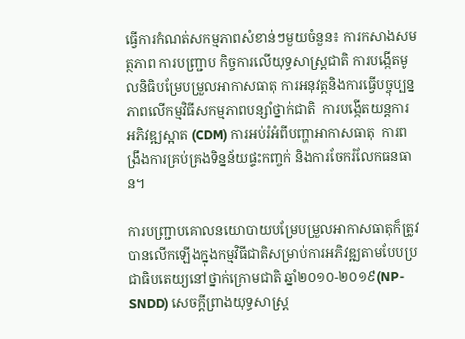ធ្វើការកំណត់សកម្មភាពសំខាន់ៗមួយចំនួន៖ ការកសាងសមត្ថភាព ការបញ្ជ្រាប កិច្ចការលើយុទ្ធសាស្ត្រជាតិ ការបង្កើតមូលនិធិបម្រែបម្រួលអាកាសធាតុ ការអនុវត្តនិងការធ្វើបច្ចុប្បន្នភាពលើកម្មវិធីសកម្មភាពបន្សាំថ្នាក់ជាតិ  ការបង្កើតយន្តការអភិវឌ្ឍស្អាត (CDM) ការអប់រំអំពីបញ្ហាអាកាសធាតុ  ការពង្រឹងការគ្រប់គ្រងទិន្នន័យផ្ទះកញ្ចក់ និងការចែករំលែកធនធាន។

ការបញ្ជ្រាបគោលនយោបាយបម្រែបម្រួលអាកាសធាតុក៏ត្រូវបានលើកឡើងក្នុងកម្មវិធីជាតិសម្រាប់ការអភិវឌ្ឍតាមបែបប្រជាធិបតេយ្យនៅថ្នាក់ក្រោមជាតិ ឆ្នាំ២០១០-២០១៩(NP-SNDD) សេចក្តីព្រាងយុទ្ធសាស្ត្រ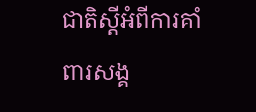ជាតិស្តីអំពីការគាំពារសង្គ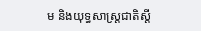ម និងយុទ្ធសាស្ត្រជាតិស្តី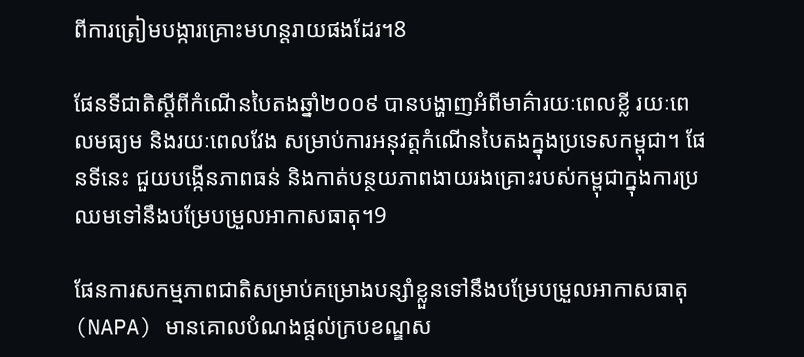ពីការត្រៀមបង្ការគ្រោះមហន្តរាយផងដែរ។8

ផែនទីជាតិស្តីពីកំណើនបៃតងឆ្នាំ២០០៩ បានបង្ហាញអំពីមាគ៌ារយៈពេលខ្លី រយៈពេលមធ្យម និងរយៈពេលវែង សម្រាប់ការអនុវត្តកំណើនបៃតងក្នុងប្រទេសកម្ពុជា។ ផែនទីនេះ ជួយបង្កើនភាពធន់ និងកាត់បន្ថយភាពងាយរងគ្រោះរបស់កម្ពុជាក្នុងការប្រឈមទៅនឹងបម្រែបម្រួលអាកាសធាតុ។9

ផែនការសកម្មភាពជាតិសម្រាប់គម្រោងបន្សាំខ្លួនទៅនឹងបម្រែបម្រួលអាកាសធាតុ(NAPA) មានគោលបំណងផ្តល់ក្របខណ្ឌស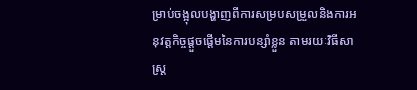ម្រាប់ចង្អុលបង្ហាញពីការសម្របសម្រួលនិងការអនុវត្តកិច្ចផ្តួចផ្តើមនៃការបន្សាំខ្លួន តាមរយៈវិធីសាស្ត្រ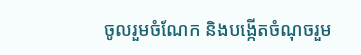ចូលរួមចំណែក និងបង្កើតចំណុចរួម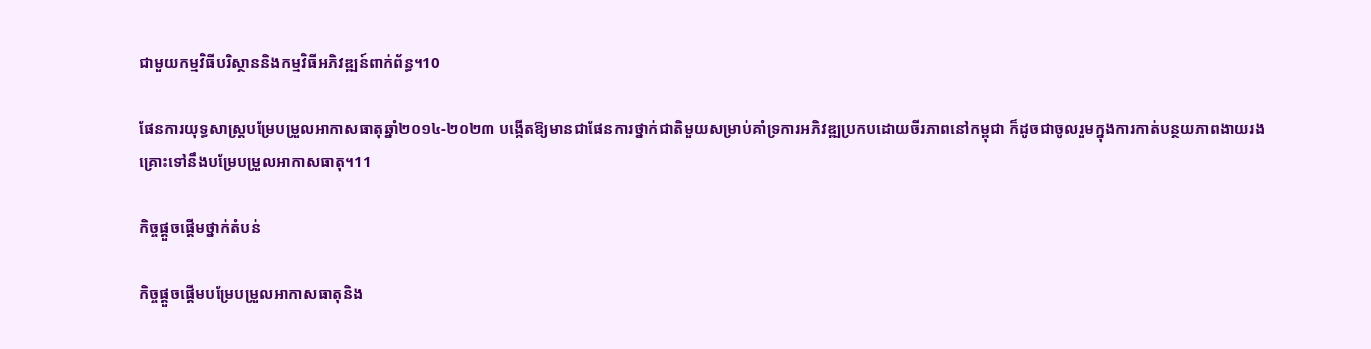ជាមួយកម្មវិធីបរិស្ថាននិងកម្មវិធីអភិវឌ្ឍន៍ពាក់ព័ន្ធ។10

ផែនការយុទ្ធសាស្ត្របម្រែបម្រួលអាកាសធាតុឆ្នាំ២០១៤-២០២៣ បង្កើតឱ្យមានជាផែនការថ្នាក់ជាតិមួយសម្រាប់គាំទ្រការអភិវឌ្ឍប្រកបដោយចីរភាពនៅកម្ពុជា ក៏ដូចជាចូលរួមក្នុងការកាត់បន្ថយភាពងាយរងគ្រោះទៅនឹងបម្រែបម្រួលអាកាសធាតុ។11

កិច្ចផ្តួចផ្តើមថ្នាក់តំបន់

កិច្ចផ្តួចផ្តើមបម្រែបម្រួលអាកាសធាតុនិង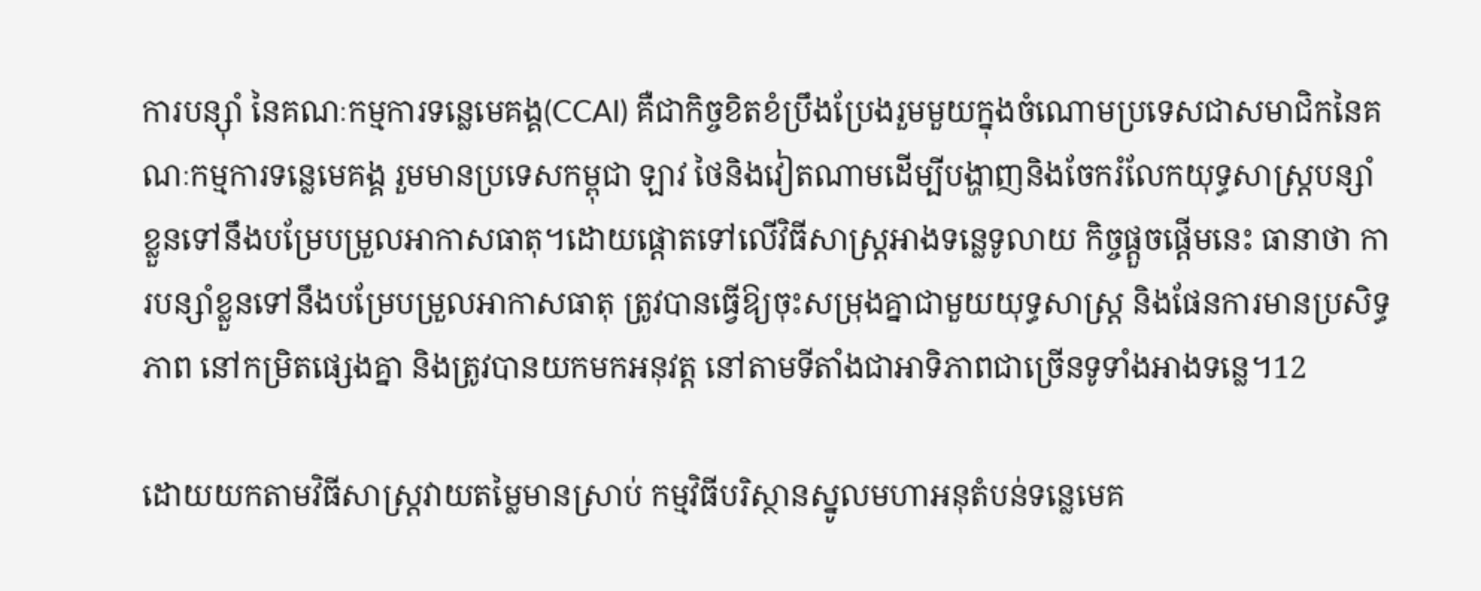ការបន្សុាំ នៃគណៈកម្មការទន្លេមេគង្គ(CCAI) គឺជាកិច្ចខិតខំប្រឹងប្រែងរួមមួយក្នុងចំណោមប្រទេសជាសមាជិកនៃគណៈកម្មការទន្លេមេគង្គ រួមមានប្រទេសកម្ពុជា ឡាវ ថៃនិងវៀតណាមដើម្បីបង្ហាញនិងចែករំលែកយុទ្ធសាស្ត្របន្សាំខ្លួនទៅនឹងបម្រែបម្រួលអាកាសធាតុ។ដោយផ្តោតទៅលើវិធីសាស្ត្រអាងទន្លេទូលាយ កិច្ចផ្តួចផ្តើមនេះ ធានាថា ការបន្សាំខ្លួនទៅនឹងបម្រែបម្រួលអាកាសធាតុ ត្រូវបានធ្វើឱ្យចុះសម្រុងគ្នាជាមួយយុទ្ធសាស្ត្រ និងផែនការមានប្រសិទ្ធភាព នៅកម្រិតផ្សេងគ្នា និងត្រូវបានយកមកអនុវត្ត នៅតាមទីតាំងជាអាទិភាពជាច្រើនទូទាំងអាងទន្លេ។12

ដោយយកតាមវិធីសាស្ត្រវាយតម្លៃមានស្រាប់ កម្មវិធីបរិស្ថានស្នូលមហាអនុតំបន់ទន្លេមេគ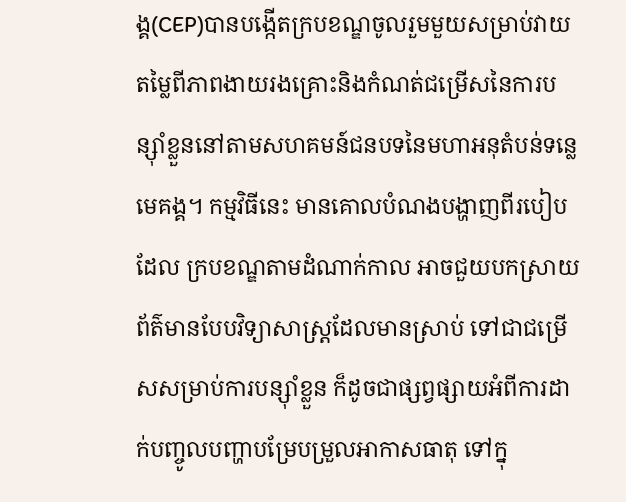ង្គ(CEP)បានបង្កើតក្របខណ្ឌចូលរួមមួយសម្រាប់វាយតម្លៃពីភាពងាយរងគ្រោះនិងកំណត់ជម្រើសនៃការបន្សុាំខ្លួននៅតាមសហគមន៍ជនបទនៃមហាអនុតំបន់ទន្លេមេគង្គ។ កម្មវិធីនេះ មានគោលបំណងបង្ហាញពីរបៀបដែល ក្របខណ្ឌតាមដំណាក់កាល អាចជួយបកស្រាយព័ត៌មានបែបវិទ្យាសាស្ត្រដែលមានស្រាប់ ទៅជាជម្រើសសម្រាប់ការបន្សុាំខ្លួន ក៏ដូចជាផ្សព្វផ្សាយអំពីការដាក់បញ្ចូលបញ្ហាបម្រែបម្រួលអាកាសធាតុ ទៅក្នុ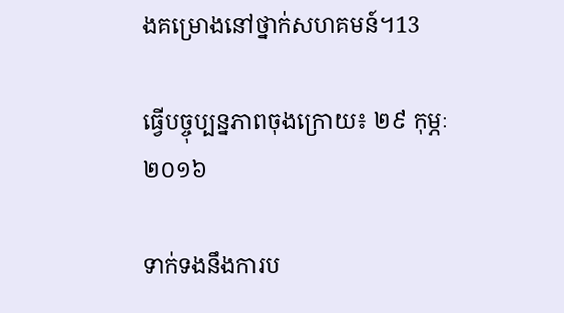ងគម្រោងនៅថ្នាក់សហគមន៍។13

ធ្វើបច្ចុប្បន្នភាពចុងក្រោយ៖ ២៩ កុម្ភៈ ២០១៦

ទាក់ទងនឹងការប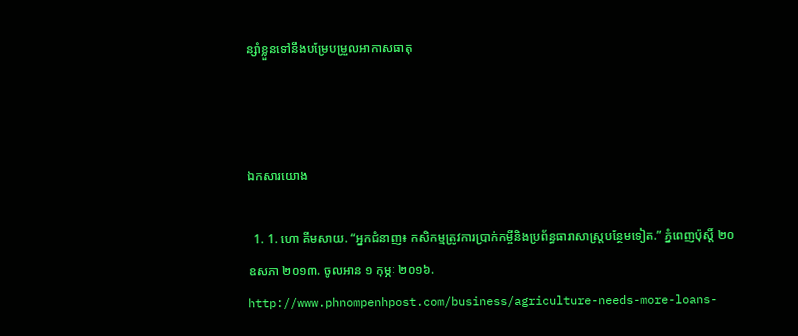ន្សាំខ្លួនទៅនឹងបម្រែបម្រួលអាកាសធាតុ



ឯកសារយោង

  1. 1. ហោ គីមសាយ. “អ្នកជំនាញ៖ កសិកម្មត្រូវការប្រាក់កម្ចីនិងប្រព័ន្ធធារាសាស្ត្របន្ថែមទៀត.” ភ្នំពេញប៉ុស្តិ៍ ២០ ឧសភា ២០១៣. ចូលអាន ១ កុម្ភៈ ២០១៦. http://www.phnompenhpost.com/business/agriculture-needs-more-loans-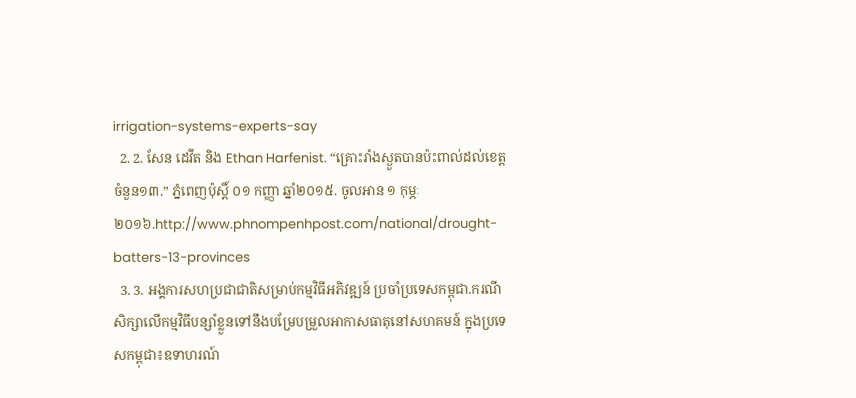irrigation-systems-experts-say
  2. 2. សែន ដេវីត និង Ethan Harfenist. “គ្រោះរាំងស្ងួតបានប៉ះពាល់ដល់ខេត្ត ចំនួន១៣.” ភ្នំពេញប៉ុស្តិ៍ ០១ កញ្ញា ឆ្នាំ២០១៥. ចូលអាន ១ កុម្ភៈ២០១៦.http://www.phnompenhpost.com/national/drought-batters-13-provinces
  3. 3. អង្គការសហប្រជាជាតិសម្រាប់កម្មវិធីអភិវឌ្ឍន៍ ប្រចាំប្រទេសកម្ពុជា.ករណីសិក្សាលើកម្មវិធីបន្សាំខ្លួនទៅនឹងបម្រែបម្រួលអាកាសធាតុនៅសហគមន៍ ក្នុងប្រទេសកម្ពុជា៖ឧទាហរណ៍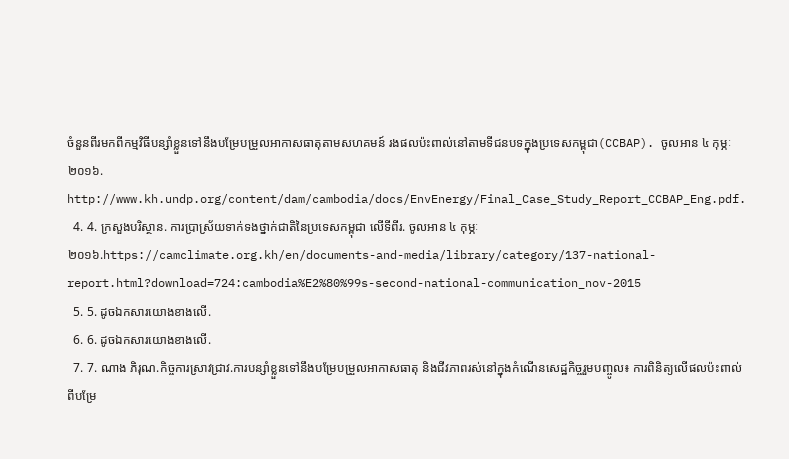ចំនួនពីរមកពីកម្មវិធីបន្សាំខ្លួនទៅនឹងបម្រែបម្រួលអាកាសធាតុតាមសហគមន៍ រងផលប៉ះពាល់នៅតាមទីជនបទក្នុងប្រទេសកម្ពុជា(CCBAP). ចូលអាន ៤ កុម្ភៈ ២០១៦. http://www.kh.undp.org/content/dam/cambodia/docs/EnvEnergy/Final_Case_Study_Report_CCBAP_Eng.pdf.
  4. 4. ក្រសួងបរិស្ថាន. ការប្រាស្រ័យទាក់ទងថ្នាក់ជាតិនៃប្រទេសកម្ពុជា លើទីពីរ. ចូលអាន ៤ កុម្ភៈ ២០១៦.https://camclimate.org.kh/en/documents-and-media/library/category/137-national-report.html?download=724:cambodia%E2%80%99s-second-national-communication_nov-2015
  5. 5. ដូចឯកសារយោងខាងលើ.
  6. 6. ដូចឯកសារយោងខាងលើ.
  7. 7. ណាង ភិរុណ.កិច្ចការស្រាវជ្រាវ.ការបន្សាំខ្លួនទៅនឹងបម្រែបម្រួលអាកាសធាតុ និងជីវភាពរស់នៅក្នុងកំណើនសេដ្ឋកិច្ចរួមបញ្ចូល៖ ការពិនិត្យលើផលប៉ះពាល់ ពីបម្រែ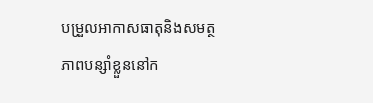បម្រួលអាកាសធាតុនិងសមត្ថភាពបន្សាំខ្លួននៅក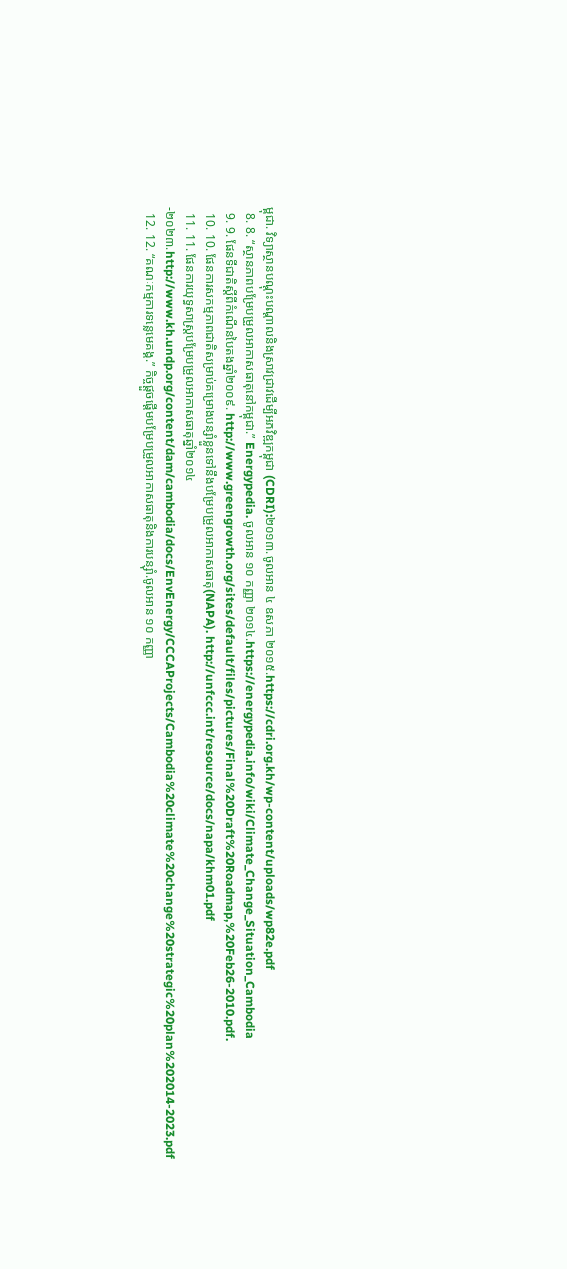ម្ពុជា. វិទ្យាស្ថានបណ្តុះបណ្តាលនិងស្រាវជ្រាវដើម្បីអភវិឌ្ឍកម្ពុជា (CDRI):២០១៣.ចូលអាន ៤ ឧសភា ២០១៥.https://cdri.org.kh/wp-content/uploads/wp82e.pdf
  8. 8. “ស្ថានភាពបម្រែបម្រួលអាកាសធាតុនៅកម្ពុជា.” Energypedia. ចូលអាន ១០ កញ្ញា ២០១៤.https://energypedia.info/wiki/Climate_Change_Situation_Cambodia
  9. 9. ផែនទីជាតិស្តីពីកំណើនបៃតងឆ្នាំ២០០៩. http://www.greengrowth.org/sites/default/files/pictures/Final%20Draft%20Roadmap,%20Feb26-2010.pdf.
  10. 10. ផែនការសកម្មភាពជាតិសម្រាប់គម្រោងបន្សាំខ្លួនទៅនឹងបម្រែបម្រួលអាកាសធាតុ(NAPA). http://unfccc.int/resource/docs/napa/khm01.pdf
  11. 11. ផែនការយុទ្ធសាស្ត្របម្រែបម្រួលអាកាសធាតុឆ្នាំ២០១៤-២០២៣.http://www.kh.undp.org/content/dam/cambodia/docs/EnvEnergy/CCCAProjects/Cambodia%20climate%20change%20strategic%20plan%202014-2023.pdf
  12. 12. “គណៈកម្មការទន្លេមេគង្គ.” កិច្ចផ្តួចផ្តើមបម្រែបម្រួលអាកាសធាតុនិងការបន្សុាំ.ចូលអាន ១០ កញ្ញា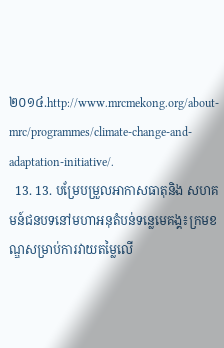២០១៤.http://www.mrcmekong.org/about-mrc/programmes/climate-change-and-adaptation-initiative/.
  13. 13. បម្រែបម្រួលអាកាសធាតុនិង សហគមន៍ជនបទនៅមហាអនុតំបន់ទន្លេមេគង្គ៖ក្រមខណ្ឌសម្រាប់ការវាយតម្លៃលើ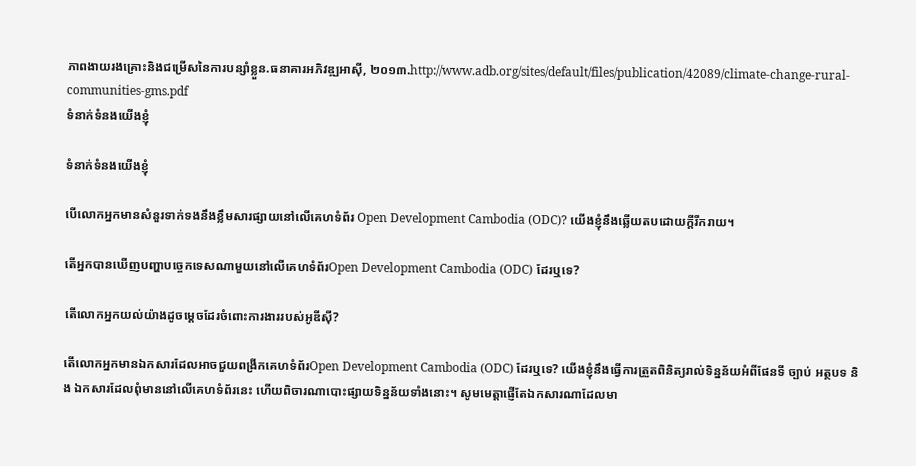ភាពងាយរងគ្រោះនិងជម្រើសនៃការបន្សាំខ្លួន.ធនាគារអភិវឌ្ឍអាស៊ី, ២០១៣.http://www.adb.org/sites/default/files/publication/42089/climate-change-rural-communities-gms.pdf
ទំនាក់ទំនងយើងខ្ញុំ

ទំនាក់ទំនងយើងខ្ញុំ

បើលោកអ្នកមានសំនួរទាក់ទងនឹងខ្លឹមសារផ្សាយនៅលើគេហទំព័រ Open Development Cambodia (ODC)? យើងខ្ញុំនឹងឆ្លើយតបដោយក្តីរីករាយ។

តើអ្នកបានឃើញបញ្ហាបច្ចេកទេសណាមួយនៅលើគេហទំព័រOpen Development Cambodia (ODC) ដែរឬទេ?

តើលោកអ្នកយល់យ៉ាងដូចម្តេចដែរចំពោះការងាររបស់អូឌីស៊ី?

តើលោកអ្នកមានឯកសារដែលអាចជួយពង្រីកគេហទំព័រOpen Development Cambodia (ODC) ដែរឬទេ? យើងខ្ញុំនឹងធ្វើការត្រួតពិនិត្យរាល់ទិន្នន័យអំពីផែនទី ច្បាប់ អត្ថបទ និង ឯកសារដែលពុំមាននៅលើគេហទំព័រនេះ ហើយពិចារណាបោះផ្សាយទិន្នន័យទាំងនោះ។ សូមមេត្តាផ្ញើតែឯកសារណាដែលមា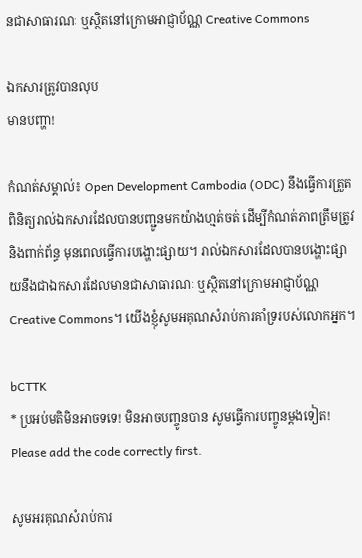នជាសាធារណៈ ឬស្ថិតនៅក្រោមអាជ្ញាប័ណ្ណ Creative Commons

ឯកសារត្រូវបានលុប
មានបញ្ហា!

កំណត់សម្គាល់៖ Open Development Cambodia (ODC) នឹងធ្វើការត្រួតពិនិត្យរាល់ឯកសារដែលបានបញ្ជូនមកយ៉ាងហ្មត់ចត់ ដើម្បីកំណត់ភាពត្រឹមត្រូវ និងពាក់ព័ន្ធ មុនពេលធ្វើការបង្ហោះផ្សាយ។ រាល់ឯកសារដែលបានបង្ហោះផ្សាយនឹងជាឯកសារដែលមានជាសាធារណៈ ឬស្ថិតនៅក្រោមអាជ្ញាប័ណ្ណ Creative Commons។ យើងខ្ញុំសូមអគុណសំរាប់ការគាំទ្ររបស់លោកអ្នក។

bCTTK
* ប្រអប់មតិមិនអាចទទេ! មិនអាចបញ្ចូនបាន សូមធ្វើការបញ្ចូនម្តងទៀត! Please add the code correctly first.

សូមអរគុណសំរាប់ការ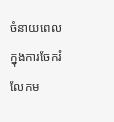ចំនាយពេលក្នុងការចែករំលែកម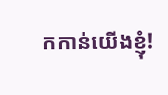កកាន់យើងខ្ញុំ!